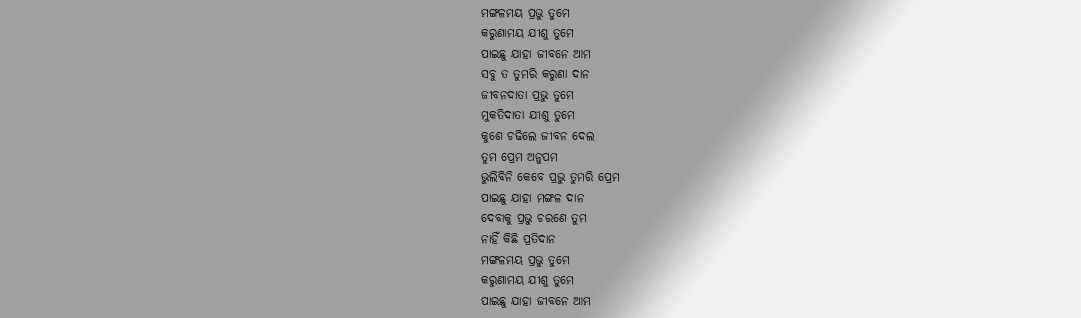ମଙ୍ଗଳମୟ ପ୍ରଭୁ ତୁମେ
କରୁଣାମୟ ଯୀଶୁ ତୁମେ
ପାଇଛୁ ଯାହା ଜୀବନେ ଆମ
ସବୁ ତ ତୁମରି କରୁଣା ଦାନ
ଜୀବନଦାତା ପ୍ରଭୁ ତୁମେ
ମୁକତିଦାତା ଯୀଶୁ ତୁମେ
କୁଶେ ଚଢିଲେ ଜୀବନ ଦେଲ
ତୁମ ପ୍ରେମ ଅନୁପମ
ଭୁଲିବିନି କେବେ ପ୍ରଭୁ ତୁମରି ପ୍ରେମ
ପାଇଛୁ ଯାହା ମଙ୍ଗଳ ଦାନ
ଦେବାକୁ ପ୍ରଭୁ ଚରଣେ ତୁମ
ନାହିଁ କିଛି ପ୍ରତିଦାନ
ମଙ୍ଗଳମୟ ପ୍ରଭୁ ତୁମେ
କରୁଣାମୟ ଯୀଶୁ ତୁମେ
ପାଇଛୁ ଯାହା ଜୀବନେ ଆମ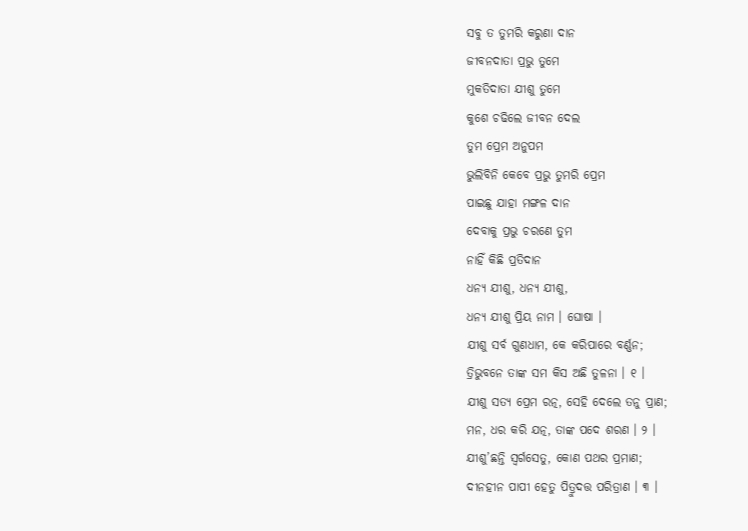ସବୁ ତ ତୁମରି କରୁଣା ଦାନ
ଜୀବନଦାତା ପ୍ରଭୁ ତୁମେ
ମୁକତିଦାତା ଯୀଶୁ ତୁମେ
କୁଶେ ଚଢିଲେ ଜୀବନ ଦେଲ
ତୁମ ପ୍ରେମ ଅନୁପମ
ଭୁଲିବିନି କେବେ ପ୍ରଭୁ ତୁମରି ପ୍ରେମ
ପାଇଛୁ ଯାହା ମଙ୍ଗଳ ଦାନ
ଦେବାକୁ ପ୍ରଭୁ ଚରଣେ ତୁମ
ନାହିଁ କିଛି ପ୍ରତିଦାନ
ଧନ୍ୟ ଯୀଶୁ, ଧନ୍ୟ ଯୀଶୁ,
ଧନ୍ୟ ଯୀଶୁ ପ୍ରିୟ ନାମ । ଘୋଷା ।
ଯୀଶୁ ସର୍ବ ଗୁଣଧାମ, କେ କରିପାରେ ବର୍ଣ୍ଣନ;
ତ୍ରିଭୁବନେ ତାଙ୍କ ସମ କିସ ଅଛି ତୁଳନା । ୧ ।
ଯୀଶୁ ସତ୍ୟ ପ୍ରେମ ରତ୍ନ, ସେହି ଦେଲେ ତନୁ ପ୍ରାଣ;
ମନ, ଧର କରି ଯତ୍ନ, ତାଙ୍କ ପଦେ ଶରଣ । ୨ ।
ଯୀଶୁ’ଛନ୍ତି ସ୍ୱର୍ଗସେତୁ, କୋଣ ପଥର ପ୍ରମାଣ;
ଦୀନହୀନ ପାପୀ ହେତୁ ପିତ୍ରୁଦତ୍ତ ପରିତ୍ରାଣ । ୩ ।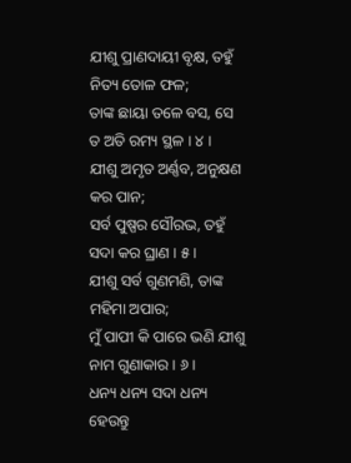ଯୀଶୁ ପ୍ରାଣଦାୟୀ ବୃକ୍ଷ, ତହୁଁ ନିତ୍ୟ ତୋଳ ଫଳ;
ତାଙ୍କ ଛାୟା ତଳେ ବସ, ସେ ତ ଅତି ରମ୍ୟ ସ୍ଥଳ । ୪ ।
ଯୀଶୁ ଅମୃତ ଅର୍ଣ୍ଣବ, ଅନୁକ୍ଷଣ କର ପାନ;
ସର୍ବ ପୁଷ୍ପର ସୌରଭ, ତହୁଁ ସଦା କର ଘ୍ରାଣ । ୫ ।
ଯୀଶୁ ସର୍ବ ଗୁଣମଣି, ତାଙ୍କ ମହିମା ଅପାର;
ମୁଁ ପାପୀ କି ପାରେ ଭଣି ଯୀଶୁ ନାମ ଗୁଣାକାର । ୬ ।
ଧନ୍ୟ ଧନ୍ୟ ସଦା ଧନ୍ୟ ହେଉନ୍ତୁ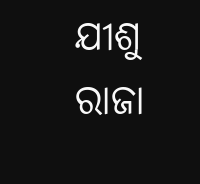ଯୀଶୁ ରାଜା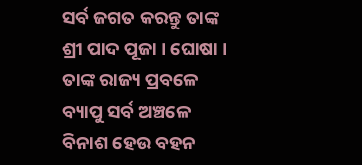ସର୍ବ ଜଗତ କରନ୍ତୁ ତାଙ୍କ ଶ୍ରୀ ପାଦ ପୂଜା । ଘୋଷା ।
ତାଙ୍କ ରାଜ୍ୟ ପ୍ରବଳେ ବ୍ୟାପୁ ସର୍ବ ଅଞ୍ଚଳେ
ବିନାଶ ହେଉ ବହନ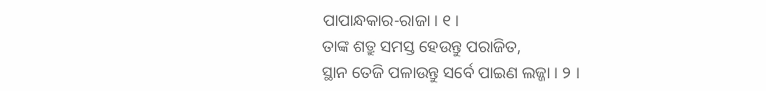ପାପାନ୍ଧକାର-ରାଜା । ୧ ।
ତାଙ୍କ ଶତ୍ରୁ ସମସ୍ତ ହେଉନ୍ତୁ ପରାଜିତ,
ସ୍ଥାନ ତେଜି ପଳାଉନ୍ତୁ ସର୍ବେ ପାଇଣ ଲଜ୍ଜା । ୨ ।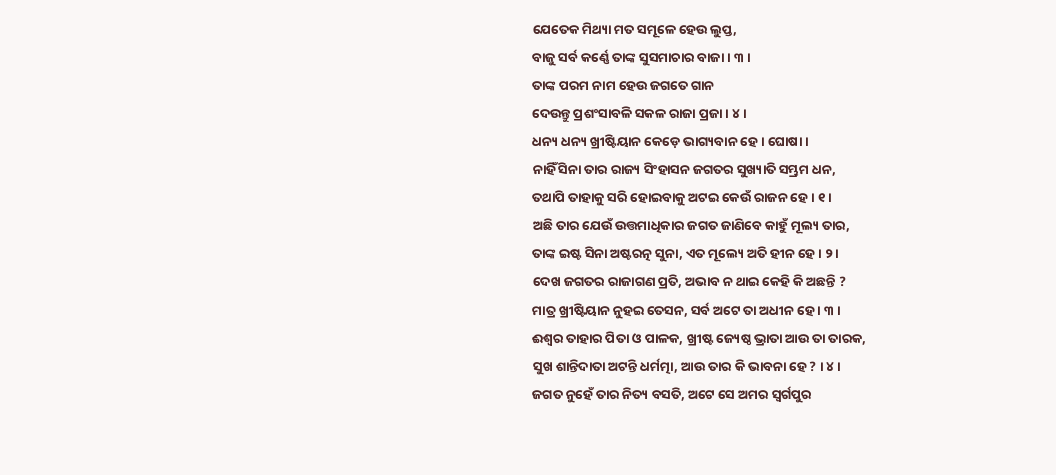ଯେତେକ ମିଥ୍ୟା ମତ ସମୂଳେ ହେଉ ଲୁପ୍ତ,
ବାଜୁ ସର୍ବ କର୍ଣ୍ଣେ ତାଙ୍କ ସୁସମାଚାର ବାଜା । ୩ ।
ତାଙ୍କ ପରମ ନାମ ହେଉ ଜଗତେ ଗାନ
ଦେଉନ୍ତୁ ପ୍ରଶଂସାବଳି ସକଳ ରାଜା ପ୍ରଜା । ୪ ।
ଧନ୍ୟ ଧନ୍ୟ ଖ୍ରୀଷ୍ଟିୟାନ କେଡ଼େ ଭାଗ୍ୟବାନ ହେ । ଘୋଷା ।
ନାହିଁ ସିନା ତାର ରାଜ୍ୟ ସିଂହାସନ ଜଗତର ସୁଖ୍ୟାତି ସମ୍ଭ୍ରମ ଧନ,
ତଥାପି ତାହାକୁ ସରି ହୋଇବାକୁ ଅଟଇ କେଉଁ ରାଜନ ହେ । ୧ ।
ଅଛି ତାର ଯେଉଁ ଉତ୍ତମାଧିକାର ଜଗତ ଜାଣିବେ କାହୁଁ ମୂଲ୍ୟ ତାର,
ତାଙ୍କ ଇଷ୍ଟ ସିନା ଅଷ୍ଟରତ୍ନ ସୁନା, ଏତ ମୂଲ୍ୟେ ଅତି ହୀନ ହେ । ୨ ।
ଦେଖ ଜଗତର ରାଜାଗଣ ପ୍ରତି, ଅଭାବ ନ ଥାଇ କେହି କି ଅଛନ୍ତି ?
ମାତ୍ର ଖ୍ରୀଷ୍ଟିୟାନ ନୁହଇ ତେସନ, ସର୍ବ ଅଟେ ତା ଅଧୀନ ହେ । ୩ ।
ଈଶ୍ୱର ତାହାର ପିତା ଓ ପାଳକ, ଖ୍ରୀଷ୍ଟ ଜ୍ୟେଷ୍ଠ ଭ୍ରାତା ଆଉ ତା ତାରକ,
ସୁଖ ଶାନ୍ତିଦାତା ଅଟନ୍ତି ଧର୍ମତ୍ମା, ଆଉ ତାର କି ଭାବନା ହେ ? । ୪ ।
ଜଗତ ନୁହେଁ ତାର ନିତ୍ୟ ବସତି, ଅଟେ ସେ ଅମର ସ୍ୱର୍ଗପୁର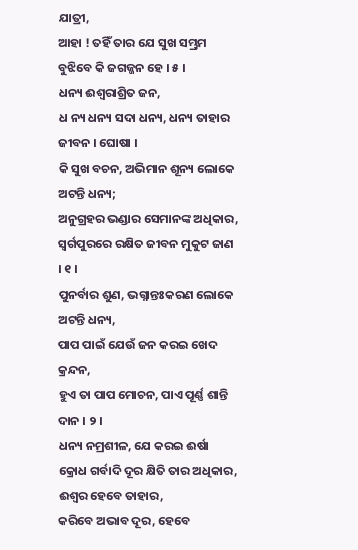ଯାତ୍ରୀ,
ଆହା ! ତହିଁ ତାର ଯେ ସୁଖ ସମ୍ଭ୍ରମ ବୁଝିବେ କି ଜଗଜ୍ଜନ ହେ । ୫ ।
ଧନ୍ୟ ଈଶ୍ୱରାଶ୍ରିତ ଜନ,
ଧ ନ୍ୟ ଧନ୍ୟ ସଦା ଧନ୍ୟ, ଧନ୍ୟ ତାହାର ଜୀବନ । ଘୋଷା ।
କି ସୁଖ ବଚନ, ଅଭିମାନ ଶୂନ୍ୟ ଲୋକେ ଅଟନ୍ତି ଧନ୍ୟ;
ଅନୁଗ୍ରହର ଭଣ୍ଡାର ସେମାନଙ୍କ ଅଧିକାର,
ସ୍ୱର୍ଗପୁରରେ ରକ୍ଷିତ ଜୀବନ ମୁକୁଟ ଜାଣ । ୧ ।
ପୁନର୍ବାର ଶୁଣ, ଭଗ୍ନାନ୍ତଃକରଣ ଲୋକେ ଅଟନ୍ତି ଧନ୍ୟ,
ପାପ ପାଇଁ ଯେଉଁ ଜନ କରଇ ଖେଦ କ୍ରନ୍ଦନ,
ହୁଏ ତା ପାପ ମୋଚନ, ପାଏ ପୂର୍ଣ୍ଣ ଶାନ୍ତି ଦାନ । ୨ ।
ଧନ୍ୟ ନମ୍ରଶୀଳ, ଯେ କରଇ ଈର୍ଷା କ୍ରୋଧ ଗର୍ବାଦି ଦୂର କ୍ଷିତି ତାର ଅଧିକାର,
ଈଶ୍ୱର ହେବେ ତାହାର,
କରିବେ ଅଭାବ ଦୂର, ହେବେ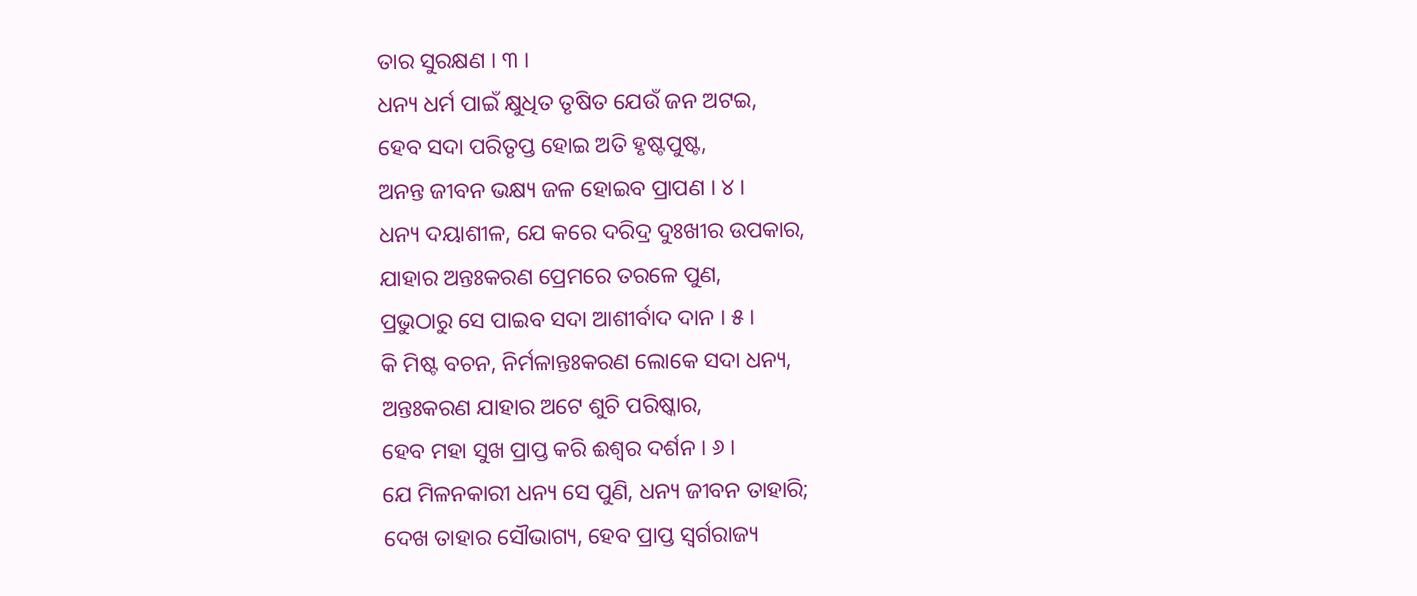ତାର ସୁରକ୍ଷଣ । ୩ ।
ଧନ୍ୟ ଧର୍ମ ପାଇଁ କ୍ଷୁଧିତ ତୃଷିତ ଯେଉଁ ଜନ ଅଟଇ,
ହେବ ସଦା ପରିତୃପ୍ତ ହୋଇ ଅତି ହୃଷ୍ଟପୁଷ୍ଟ,
ଅନନ୍ତ ଜୀବନ ଭକ୍ଷ୍ୟ ଜଳ ହୋଇବ ପ୍ରାପଣ । ୪ ।
ଧନ୍ୟ ଦୟାଶୀଳ, ଯେ କରେ ଦରିଦ୍ର ଦୁଃଖୀର ଉପକାର,
ଯାହାର ଅନ୍ତଃକରଣ ପ୍ରେମରେ ତରଳେ ପୁଣ,
ପ୍ରଭୁଠାରୁ ସେ ପାଇବ ସଦା ଆଶୀର୍ବାଦ ଦାନ । ୫ ।
କି ମିଷ୍ଟ ବଚନ, ନିର୍ମଳାନ୍ତଃକରଣ ଲୋକେ ସଦା ଧନ୍ୟ,
ଅନ୍ତଃକରଣ ଯାହାର ଅଟେ ଶୁଚି ପରିଷ୍କାର,
ହେବ ମହା ସୁଖ ପ୍ରାପ୍ତ କରି ଈଶ୍ୱର ଦର୍ଶନ । ୬ ।
ଯେ ମିଳନକାରୀ ଧନ୍ୟ ସେ ପୁଣି, ଧନ୍ୟ ଜୀବନ ତାହାରି;
ଦେଖ ତାହାର ସୌଭାଗ୍ୟ, ହେବ ପ୍ରାପ୍ତ ସ୍ୱର୍ଗରାଜ୍ୟ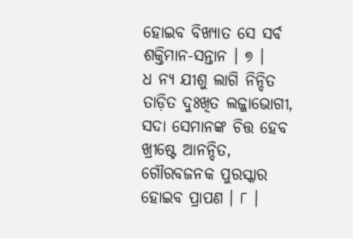ହୋଇବ ବିଖ୍ୟାତ ସେ ସର୍ବ ଶକ୍ତିମାନ-ସନ୍ତାନ । ୭ ।
ଧ ନ୍ୟ ଯୀଶୁ ଲାଗି ନିନ୍ଦିତ ତାଡ଼ିତ ଦୁଃଖିତ ଲଜ୍ଜାଭୋଗୀ,
ସଦା ସେମାନଙ୍କ ଚିତ୍ତ ହେବ ଖ୍ରୀଷ୍ଟେ ଆନନ୍ଦିତ,
ଗୌରବଜନକ ପୁରସ୍କାର ହୋଇବ ପ୍ରାପଣ । ୮ ।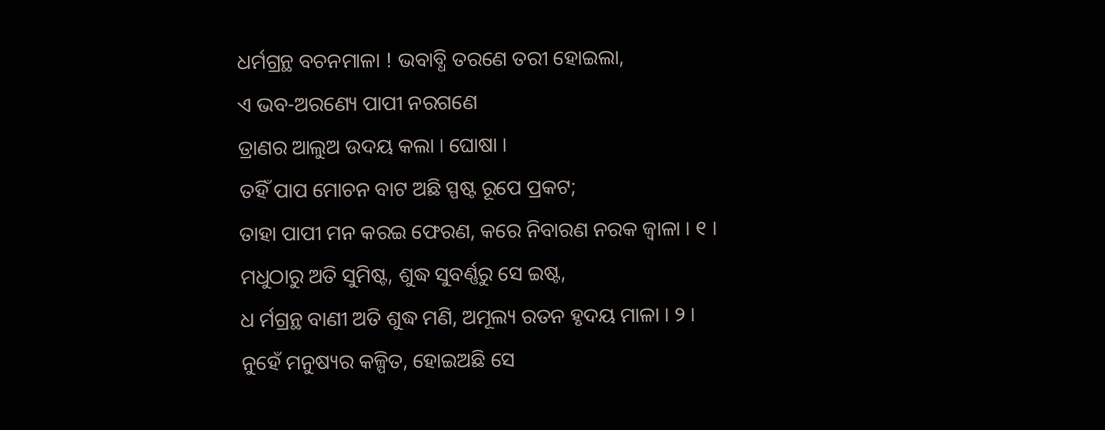ଧର୍ମଗ୍ରନ୍ଥ ବଚନମାଳା ! ଭବାବ୍ଧି ତରଣେ ତରୀ ହୋଇଲା,
ଏ ଭବ-ଅରଣ୍ୟେ ପାପୀ ନରଗଣେ
ତ୍ରାଣର ଆଲୁଅ ଉଦୟ କଲା । ଘୋଷା ।
ତହିଁ ପାପ ମୋଚନ ବାଟ ଅଛି ସ୍ପଷ୍ଟ ରୂପେ ପ୍ରକଟ;
ତାହା ପାପୀ ମନ କରଇ ଫେରଣ, କରେ ନିବାରଣ ନରକ ଜ୍ୱାଳା । ୧ ।
ମଧୁଠାରୁ ଅତି ସୁମିଷ୍ଟ, ଶୁଦ୍ଧ ସୁବର୍ଣ୍ଣରୁ ସେ ଇଷ୍ଟ,
ଧ ର୍ମଗ୍ରନ୍ଥ ବାଣୀ ଅତି ଶୁଦ୍ଧ ମଣି, ଅମୂଲ୍ୟ ରତନ ହୃଦୟ ମାଳା । ୨ ।
ନୁହେଁ ମନୁଷ୍ୟର କଳ୍ପିତ, ହୋଇଅଛି ସେ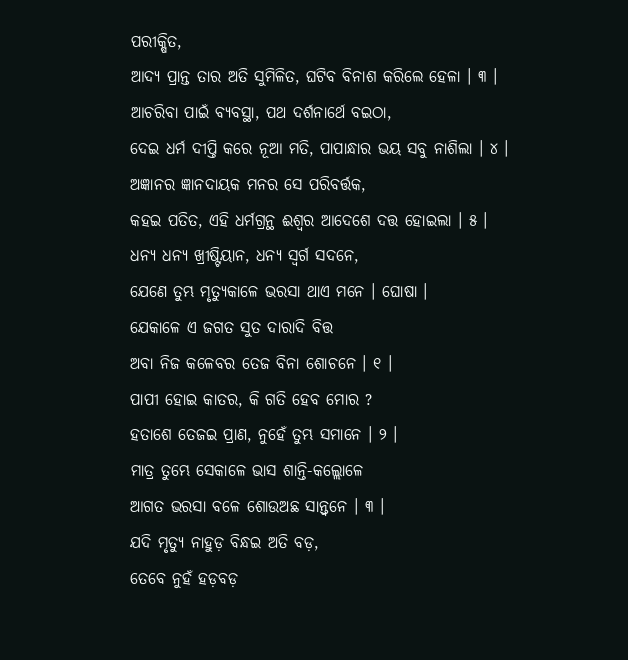ପରୀକ୍ଷିତ,
ଆଦ୍ୟ ପ୍ରାନ୍ତ ତାର ଅତି ସୁମିଳିତ, ଘଟିବ ବିନାଶ କରିଲେ ହେଳା । ୩ ।
ଆଚରିବା ପାଇଁ ବ୍ୟବସ୍ଥା, ପଥ ଦର୍ଶନାର୍ଥେ ବଇଠା,
ଦେଇ ଧର୍ମ ଦୀପ୍ତି କରେ ନୂଆ ମତି, ପାପାନ୍ଧାର ଭୟ ସବୁ ନାଶିଲା । ୪ ।
ଅଜ୍ଞାନର ଜ୍ଞାନଦାୟକ ମନର ସେ ପରିବର୍ତ୍ତକ,
କହଇ ପତିତ, ଏହି ଧର୍ମଗ୍ରନ୍ଥ ଈଶ୍ୱର ଆଦେଶେ ଦତ୍ତ ହୋଇଲା । ୫ ।
ଧନ୍ୟ ଧନ୍ୟ ଖ୍ରୀଷ୍ଟିୟାନ, ଧନ୍ୟ ସ୍ୱର୍ଗ ସଦନେ,
ଯେଣେ ତୁମ୍ଭ ମୃତ୍ୟୁକାଳେ ଭରସା ଥାଏ ମନେ । ଘୋଷା ।
ଯେକାଳେ ଏ ଜଗତ ସୁତ ଦାରାଦି ବିତ୍ତ
ଅବା ନିଜ କଳେବର ତେଜ ବିନା ଶୋଚନେ । ୧ ।
ପାପୀ ହୋଇ କାତର, କି ଗତି ହେବ ମୋର ?
ହତାଶେ ତେଜଇ ପ୍ରାଣ, ନୁହେଁ ତୁମ୍ଭ ସମାନେ । ୨ ।
ମାତ୍ର ତୁମ୍ଭେ ସେକାଳେ ଭାସ ଶାନ୍ତି-କଲ୍ଲୋଳେ
ଆଗତ ଭରସା ବଳେ ଶୋଉଅଛ ସାନ୍ତ୍ୱନେ । ୩ ।
ଯଦି ମୃତ୍ୟୁ ନାହୁଡ଼ ବିନ୍ଧଇ ଅତି ବଡ଼,
ତେବେ ନୁହଁ ହଡ଼ବଡ଼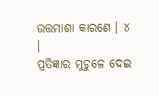ଉତ୍ତମାଶା କାରଣେ । ୪ ।
ପ୍ରତିଜ୍ଞାର ମୁଚୁଳେ ଦେଇ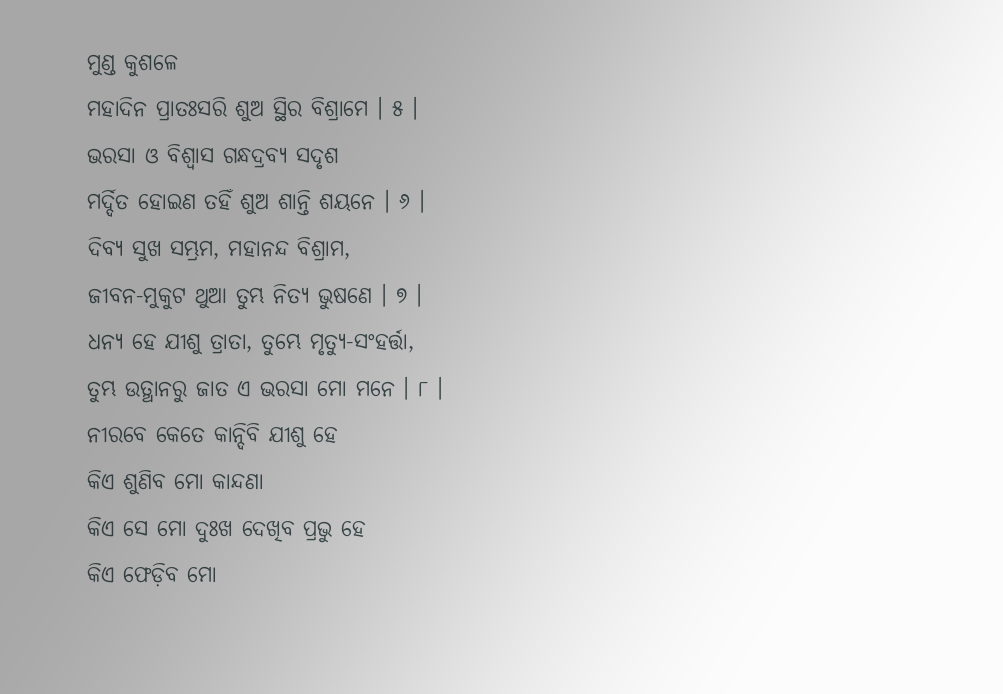ମୁଣ୍ଡ କୁଶଳେ
ମହାଦିନ ପ୍ରାତଃସରି ଶୁଅ ସ୍ଥିର ବିଶ୍ରାମେ । ୫ ।
ଭରସା ଓ ବିଶ୍ୱାସ ଗନ୍ଧଦ୍ରବ୍ୟ ସଦୃଶ
ମର୍ଦ୍ଦିତ ହୋଇଣ ତହିଁ ଶୁଅ ଶାନ୍ତି ଶୟନେ । ୬ ।
ଦିବ୍ୟ ସୁଖ ସମ୍ଭ୍ରମ, ମହାନନ୍ଦ ବିଶ୍ରାମ,
ଜୀବନ-ମୁକୁଟ ଥୁଆ ତୁମ୍ଭ ନିତ୍ୟ ଭୁଷଣେ । ୭ ।
ଧନ୍ୟ ହେ ଯୀଶୁ ତ୍ରାତା, ତୁମ୍ଭେ ମୃତ୍ୟୁ-ସଂହର୍ତ୍ତା,
ତୁମ୍ଭ ଉତ୍ଥାନରୁ ଜାତ ଏ ଭରସା ମୋ ମନେ । ୮ ।
ନୀରବେ କେତେ କାନ୍ଦିବି ଯୀଶୁ ହେ
କିଏ ଶୁଣିବ ମୋ କାନ୍ଦଣା
କିଏ ସେ ମୋ ଦୁଃଖ ଦେଖିବ ପ୍ରଭୁ ହେ
କିଏ ଫେଡ଼ିବ ମୋ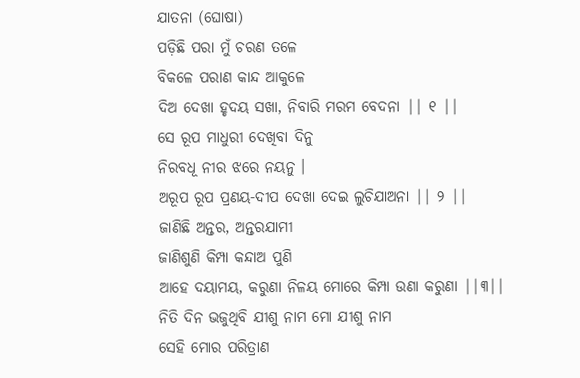ଯାତନା (ଘୋଷା)
ପଡ଼ିଛି ପରା ମୁଁ ଚରଣ ତଳେ
ବିକଳେ ପରାଣ କାନ୍ଦ ଆକୁଳେ
ଦିଅ ଦେଖା ହୃଦୟ ସଖା, ନିବାରି ମରମ ବେଦନା || ୧ ||
ସେ ରୂପ ମାଧୁରୀ ଦେଖିବା ଦିନୁ
ନିରବଧୂ ନୀର ଝରେ ନୟନୁ ।
ଅରୂପ ରୂପ ପ୍ରଣୟ-ଦୀପ ଦେଖା ଦେଇ ଲୁଚିଯାଅନା || ୨ ||
ଜାଣିଛି ଅନ୍ତର, ଅନ୍ତରଯାମୀ
ଜାଣିଶୁଣି କିମ୍ପା କନ୍ଦାଅ ପୁଣି
ଆହେ ଦୟାମୟ, କରୁଣା ନିଳୟ ମୋରେ କିମ୍ପା ଉଣା କରୁଣା ||୩||
ନିତି ଦିନ ଭଜୁଥିବି ଯୀଶୁ ନାମ ମୋ ଯୀଶୁ ନାମ
ସେହି ମୋର ପରିତ୍ରାଣ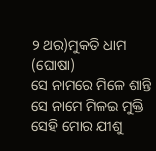୨ ଥର)ମୁକତି ଧାମ (ଘୋଷା)
ସେ ନାମରେ ମିଳେ ଶାନ୍ତି ସେ ନାମେ ମିଳଇ ମୁକ୍ତି
ସେହି ମୋର ଯୀଶୁ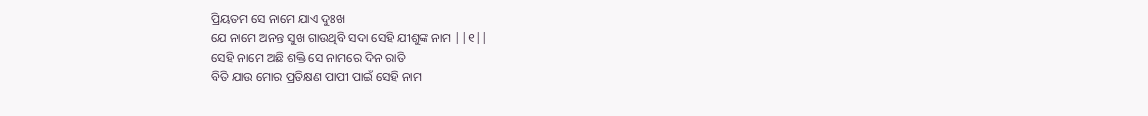ପ୍ରିୟତମ ସେ ନାମେ ଯାଏ ଦୁଃଖ
ଯେ ନାମେ ଅନନ୍ତ ସୁଖ ଗାଉଥିବି ସଦା ସେହି ଯୀଶୁଙ୍କ ନାମ ||୧||
ସେହି ନାମେ ଅଛି ଶକ୍ତି ସେ ନାମରେ ଦିନ ରାତି
ବିତି ଯାଉ ମୋର ପ୍ରତିକ୍ଷଣ ପାପୀ ପାଇଁ ସେହି ନାମ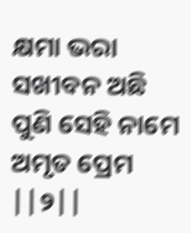କ୍ଷମା ଭରା ସଖୀବନ ଅଛି ପୁଣି ସେହି ନାମେ ଅମୃତ ପ୍ରେମ ||୨||